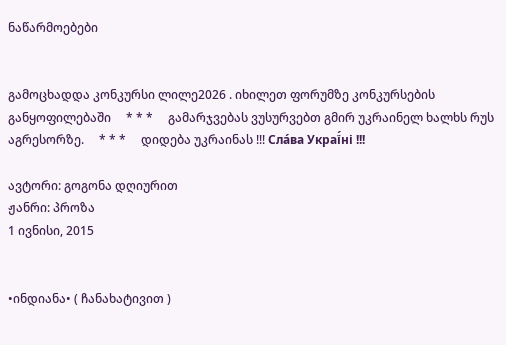ნაწარმოებები


გამოცხადდა კონკურსი ლილე2026 . იხილეთ ფორუმზე კონკურსების განყოფილებაში     * * *     გამარჯვებას ვუსურვებთ გმირ უკრაინელ ხალხს რუს აგრესორზე.     * * *     დიდება უკრაინას !!! Сла́ва Украї́ні !!!

ავტორი: გოგონა დღიურით
ჟანრი: პროზა
1 ივნისი, 2015


•ინდიანა• ( ჩანახატივით )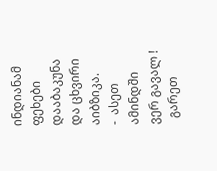ინდიანამ ფეხები დააბაკუნა და ცხვირი აიბზიკა.
-  ასეთ ამინდში ვერ გავალ !
  გარეთ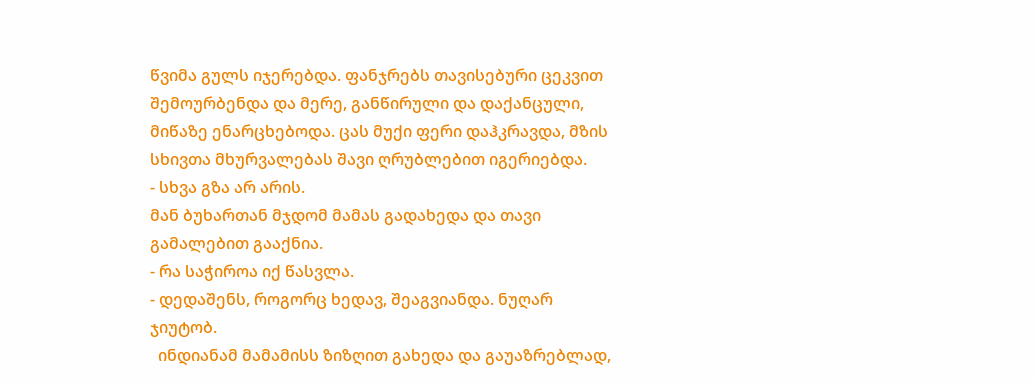წვიმა გულს იჯერებდა. ფანჯრებს თავისებური ცეკვით შემოურბენდა და მერე, განწირული და დაქანცული, მიწაზე ენარცხებოდა. ცას მუქი ფერი დაჰკრავდა, მზის სხივთა მხურვალებას შავი ღრუბლებით იგერიებდა.
- სხვა გზა არ არის.
მან ბუხართან მჯდომ მამას გადახედა და თავი გამალებით გააქნია.
- რა საჭიროა იქ წასვლა.
- დედაშენს, როგორც ხედავ, შეაგვიანდა. ნუღარ ჯიუტობ.
  ინდიანამ მამამისს ზიზღით გახედა და გაუაზრებლად,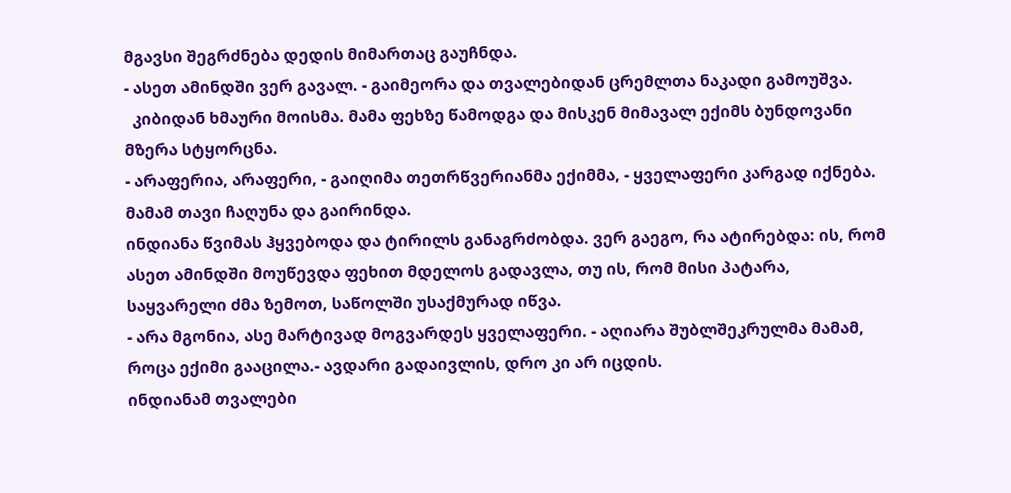მგავსი შეგრძნება დედის მიმართაც გაუჩნდა.
- ასეთ ამინდში ვერ გავალ. - გაიმეორა და თვალებიდან ცრემლთა ნაკადი გამოუშვა.
  კიბიდან ხმაური მოისმა. მამა ფეხზე წამოდგა და მისკენ მიმავალ ექიმს ბუნდოვანი მზერა სტყორცნა.
- არაფერია, არაფერი, - გაიღიმა თეთრწვერიანმა ექიმმა, - ყველაფერი კარგად იქნება.
მამამ თავი ჩაღუნა და გაირინდა.
ინდიანა წვიმას ჰყვებოდა და ტირილს განაგრძობდა. ვერ გაეგო, რა ატირებდა: ის, რომ ასეთ ამინდში მოუწევდა ფეხით მდელოს გადავლა, თუ ის, რომ მისი პატარა, საყვარელი ძმა ზემოთ, საწოლში უსაქმურად იწვა.
- არა მგონია, ასე მარტივად მოგვარდეს ყველაფერი. - აღიარა შუბლშეკრულმა მამამ, როცა ექიმი გააცილა.- ავდარი გადაივლის, დრო კი არ იცდის.
ინდიანამ თვალები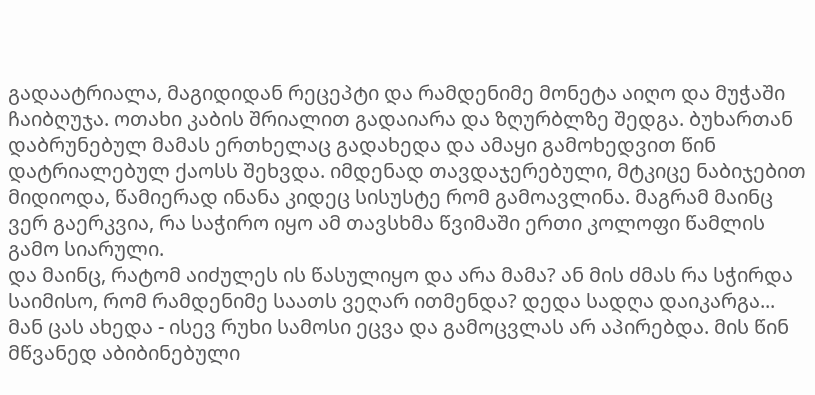გადაატრიალა, მაგიდიდან რეცეპტი და რამდენიმე მონეტა აიღო და მუჭაში ჩაიბღუჯა. ოთახი კაბის შრიალით გადაიარა და ზღურბლზე შედგა. ბუხართან დაბრუნებულ მამას ერთხელაც გადახედა და ამაყი გამოხედვით წინ დატრიალებულ ქაოსს შეხვდა. იმდენად თავდაჯერებული, მტკიცე ნაბიჯებით მიდიოდა, წამიერად ინანა კიდეც სისუსტე რომ გამოავლინა. მაგრამ მაინც ვერ გაერკვია, რა საჭირო იყო ამ თავსხმა წვიმაში ერთი კოლოფი წამლის გამო სიარული.
და მაინც, რატომ აიძულეს ის წასულიყო და არა მამა? ან მის ძმას რა სჭირდა საიმისო, რომ რამდენიმე საათს ვეღარ ითმენდა? დედა სადღა დაიკარგა... მან ცას ახედა - ისევ რუხი სამოსი ეცვა და გამოცვლას არ აპირებდა. მის წინ მწვანედ აბიბინებული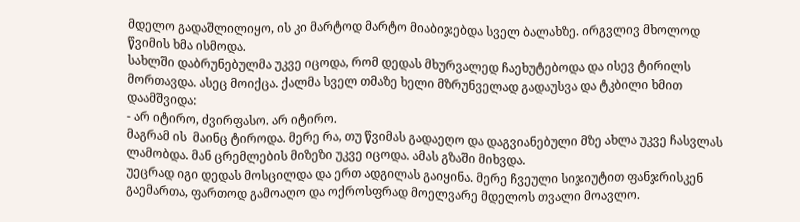მდელო გადაშლილიყო, ის კი მარტოდ მარტო მიაბიჯებდა სველ ბალახზე. ირგვლივ მხოლოდ წვიმის ხმა ისმოდა.
სახლში დაბრუნებულმა უკვე იცოდა, რომ დედას მხურვალედ ჩაეხუტებოდა და ისევ ტირილს მორთავდა. ასეც მოიქცა. ქალმა სველ თმაზე ხელი მზრუნველად გადაუსვა და ტკბილი ხმით დაამშვიდა:
- არ იტირო, ძვირფასო. არ იტირო.
მაგრამ ის  მაინც ტიროდა. მერე რა, თუ წვიმას გადაეღო და დაგვიანებული მზე ახლა უკვე ჩასვლას ლამობდა. მან ცრემლების მიზეზი უკვე იცოდა. ამას გზაში მიხვდა.
უეცრად იგი დედას მოსცილდა და ერთ ადგილას გაიყინა. მერე ჩვეული სიჯიუტით ფანჯრისკენ გაემართა, ფართოდ გამოაღო და ოქროსფრად მოელვარე მდელოს თვალი მოავლო.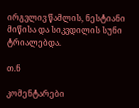ირგვლივ წამლის, ნესტიანი მიწისა და სიკვდილის სუნი ტრიალებდა.

თ.ნ

კომენტარები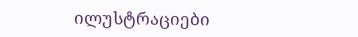ილუსტრაციები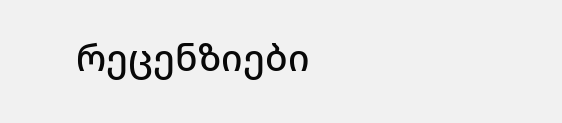რეცენზიები